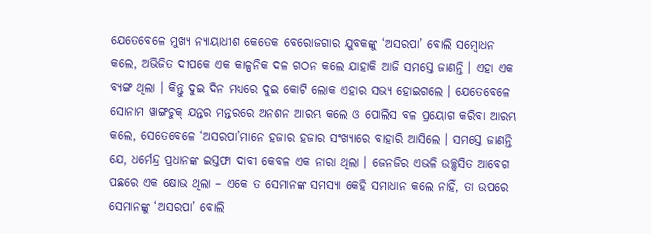ଯେତେବେଳେ ମୁଖ୍ୟ ନ୍ୟାୟାଧୀଶ କେତେକ ବେରୋଜଗାର ଯୁବକଙ୍କୁ ‘ଅସରପା’ ବୋଲି ସମ୍ବୋଧନ କଲେ, ଅଭିଜିତ ଦୀପକେ ଏକ କାଳ୍ପନିକ ଦଳ ଗଠନ କଲେ ଯାହାକି ଆଜି ସମସ୍ତେ ଜାଣନ୍ତି । ଏହା ଏକ ବ୍ୟଙ୍ଗ ଥିଲା । କିନ୍ତୁ ଦୁଇ ଦିନ ମଧ୍ୟରେ ଦୁଇ କୋଟି ଲୋକ ଏହାର ସଭ୍ୟ ହୋଇଗଲେ । ଯେତେବେଳେ ସୋନାମ ୱାଙ୍ଗଚୁକ୍ ଯନ୍ତର ମନ୍ତରରେ ଅନଶନ ଆରମ୍ଭ କଲେ ଓ ପୋଲିସ ବଳ ପ୍ରୟୋଗ କରିବା ଆରମ୍ଭ କଲେ, ସେତେବେଳେ ‘ଅସରପା’ମାନେ ହଜାର ହଜାର ସଂଖ୍ୟାରେ ବାହାରି ଆସିଲେ । ସମସ୍ତେ ଜାଣନ୍ତି ଯେ, ଧର୍ମେନ୍ଦ୍ର ପ୍ରଧାନଙ୍କ ଇସ୍ତଫା ଦାବୀ କେବଳ ଏକ ନାରା ଥିଲା । ଜେନଜିର ଏଭଳି ଉଚ୍ଛ୍ବସିତ ଆବେଗ ପଛରେ ଏକ କ୍ଷୋଭ ଥିଲା – ଏକେ ତ ସେମାନଙ୍କ ସମସ୍ୟା କେହି ସମାଧାନ କଲେ ନାହିଁ, ତା ଉପରେ ସେମାନଙ୍କୁ ‘ଅସରପା’ ବୋଲି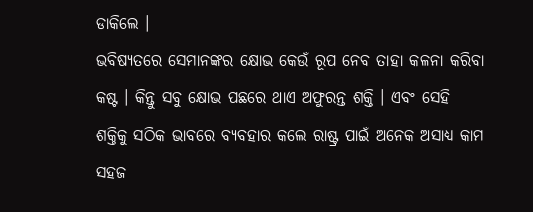ଡାକିଲେ ।
ଭବିଷ୍ୟତରେ ସେମାନଙ୍କର କ୍ଷୋଭ କେଉଁ ରୂପ ନେବ ତାହା କଳନା କରିବା କଷ୍ଟ । କିନ୍ତୁ ସବୁ କ୍ଷୋଭ ପଛରେ ଥାଏ ଅଫୁରନ୍ତ ଶକ୍ତି । ଏବଂ ସେହି ଶକ୍ତିକୁ ସଠିକ ଭାବରେ ବ୍ୟବହାର କଲେ ରାଷ୍ଟ୍ର ପାଇଁ ଅନେକ ଅସାଧ୍ୟ କାମ ସହଜ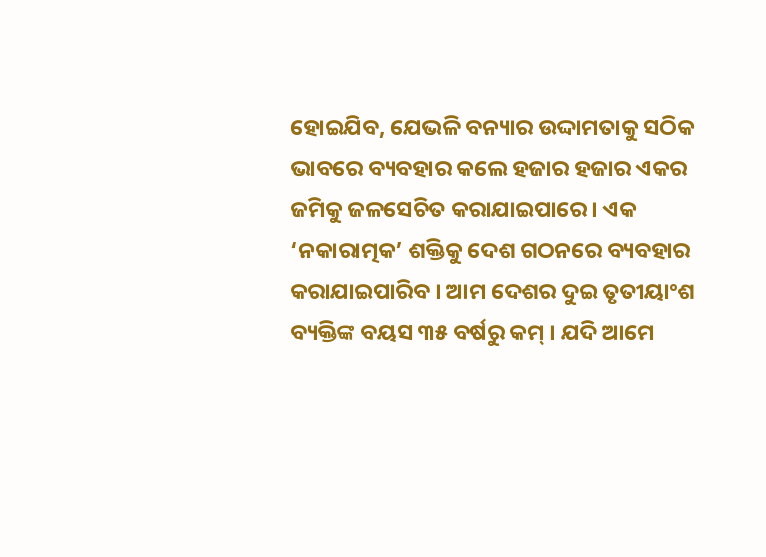ହୋଇଯିବ, ଯେଭଳି ବନ୍ୟାର ଉଦ୍ଦାମତାକୁ ସଠିକ ଭାବରେ ବ୍ୟବହାର କଲେ ହଜାର ହଜାର ଏକର ଜମିକୁ ଜଳସେଚିତ କରାଯାଇପାରେ। ଏକ ‘ନକାରାତ୍ମକ’ ଶକ୍ତିକୁ ଦେଶ ଗଠନରେ ବ୍ୟବହାର କରାଯାଇପାରିବ । ଆମ ଦେଶର ଦୁଇ ତୃତୀୟାଂଶ ବ୍ୟକ୍ତିଙ୍କ ବୟସ ୩୫ ବର୍ଷରୁ କମ୍ । ଯଦି ଆମେ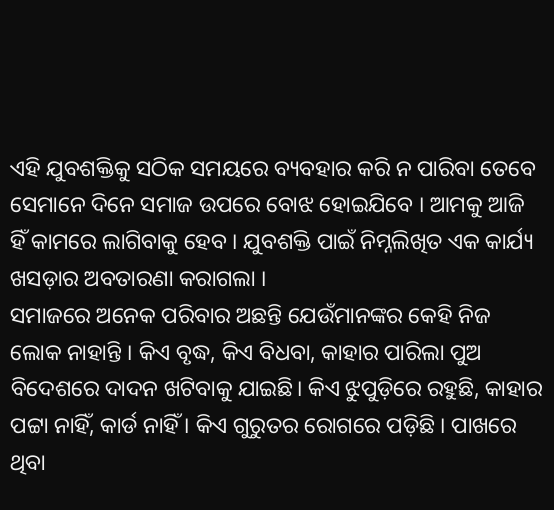ଏହି ଯୁବଶକ୍ତିକୁ ସଠିକ ସମୟରେ ବ୍ୟବହାର କରି ନ ପାରିବା ତେବେ ସେମାନେ ଦିନେ ସମାଜ ଉପରେ ବୋଝ ହୋଇଯିବେ । ଆମକୁ ଆଜି ହିଁ କାମରେ ଲାଗିବାକୁ ହେବ । ଯୁବଶକ୍ତି ପାଇଁ ନିମ୍ନଲିଖିତ ଏକ କାର୍ଯ୍ୟ ଖସଡ଼ାର ଅବତାରଣା କରାଗଲା ।
ସମାଜରେ ଅନେକ ପରିବାର ଅଛନ୍ତି ଯେଉଁମାନଙ୍କର କେହି ନିଜ ଲୋକ ନାହାନ୍ତି । କିଏ ବୃଦ୍ଧ, କିଏ ବିଧବା, କାହାର ପାରିଲା ପୁଅ ବିଦେଶରେ ଦାଦନ ଖଟିବାକୁ ଯାଇଛି। କିଏ ଝୁପୁଡ଼ିରେ ରହୁଛି, କାହାର ପଟ୍ଟା ନାହିଁ, କାର୍ଡ ନାହିଁ । କିଏ ଗୁରୁତର ରୋଗରେ ପଡ଼ିଛି । ପାଖରେ ଥିବା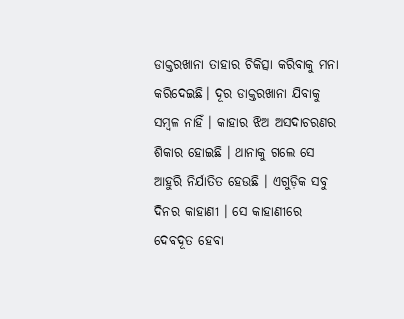ଡାକ୍ତରଖାନା ତାହାର ଚିକିତ୍ସା କରିବାକୁ ମନା କରିଦେଇଛି। ଦୂର ଡାକ୍ତରଖାନା ଯିବାକୁ ସମ୍ବଳ ନାହିଁ । କାହାର ଝିଅ ଅସଦାଚରଣର ଶିକାର ହୋଇଛି । ଥାନାକୁ ଗଲେ ସେ ଆହୁରି ନିର୍ଯାତିତ ହେଉଛି । ଏଗୁଡ଼ିକ ସବୁ ଦିନର କାହାଣୀ । ସେ କାହାଣୀରେ ଦେବଦୂତ ହେବା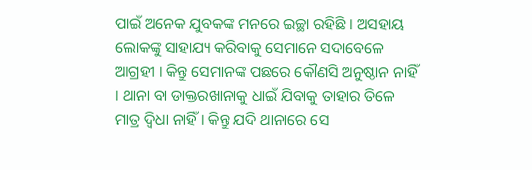ପାଇଁ ଅନେକ ଯୁବକଙ୍କ ମନରେ ଇଚ୍ଛା ରହିଛି । ଅସହାୟ ଲୋକଙ୍କୁ ସାହାଯ୍ୟ କରିବାକୁ ସେମାନେ ସଦାବେଳେ ଆଗ୍ରହୀ । କିନ୍ତୁ ସେମାନଙ୍କ ପଛରେ କୌଣସି ଅନୁଷ୍ଠାନ ନାହିଁ । ଥାନା ବା ଡାକ୍ତରଖାନାକୁ ଧାଇଁ ଯିବାକୁ ତାହାର ତିଳେ ମାତ୍ର ଦ୍ବିଧା ନାହିଁ । କିନ୍ତୁ ଯଦି ଥାନାରେ ସେ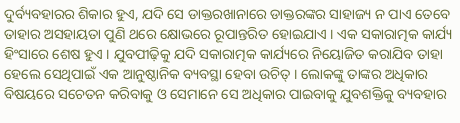ଦୁର୍ବ୍ୟବହାରର ଶିକାର ହୁଏ, ଯଦି ସେ ଡାକ୍ତରଖାନାରେ ଡାକ୍ତରଙ୍କର ସାହାଜ୍ୟ ନ ପାଏ ତେବେ ତାହାର ଅସହାୟତା ପୁଣି ଥରେ କ୍ଷୋଭରେ ରୂପାନ୍ତରିତ ହୋଇଯାଏ । ଏକ ସକାରାତ୍ମକ କାର୍ଯ୍ୟ ହିଂସାରେ ଶେଷ ହୁଏ । ଯୁବପୀଢ଼ିକୁ ଯଦି ସକାରାତ୍ମକ କାର୍ଯ୍ୟରେ ନିୟୋଜିତ କରାଯିବ ତାହା ହେଲେ ସେଥିପାଇଁ ଏକ ଆନୁଷ୍ଠାନିକ ବ୍ୟବସ୍ଥା ହେବା ଉଚିତ୍ । ଲୋକଙ୍କୁ ତାଙ୍କର ଅଧିକାର ବିଷୟରେ ସଚେତନ କରିବାକୁ ଓ ସେମାନେ ସେ ଅଧିକାର ପାଇବାକୁ ଯୁବଶକ୍ତିକୁ ବ୍ୟବହାର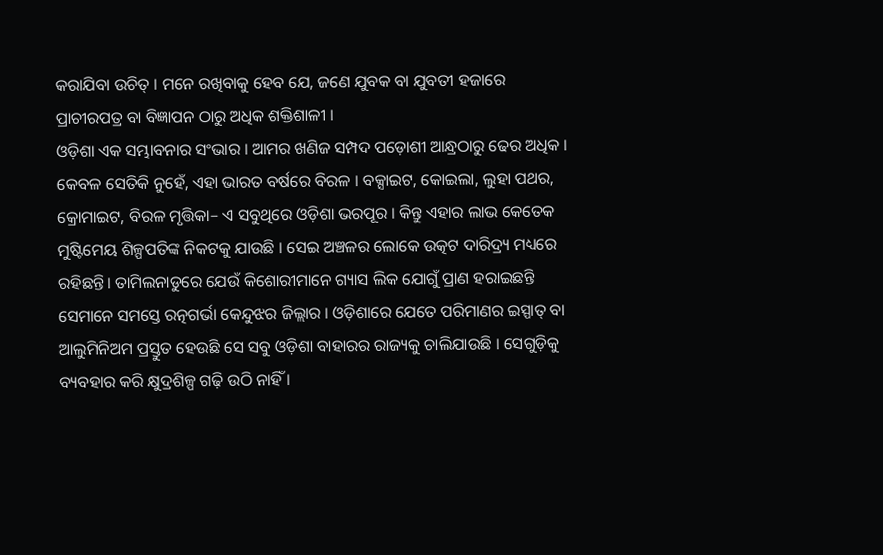କରାଯିବା ଉଚିତ୍ । ମନେ ରଖିବାକୁ ହେବ ଯେ, ଜଣେ ଯୁବକ ବା ଯୁବତୀ ହଜାରେ ପ୍ରାଚୀରପତ୍ର ବା ବିଜ୍ଞାପନ ଠାରୁ ଅଧିକ ଶକ୍ତିଶାଳୀ ।
ଓଡ଼ିଶା ଏକ ସମ୍ଭାବନାର ସଂଭାର । ଆମର ଖଣିଜ ସମ୍ପଦ ପଡ଼ୋଶୀ ଆନ୍ଧ୍ରଠାରୁ ଢେର ଅଧିକ । କେବଳ ସେତିକି ନୁହେଁ, ଏହା ଭାରତ ବର୍ଷରେ ବିରଳ । ବକ୍ସାଇଟ, କୋଇଲା, ଲୁହା ପଥର, କ୍ରୋମାଇଟ, ବିରଳ ମୃତ୍ତିକା– ଏ ସବୁଥିରେ ଓଡ଼ିଶା ଭରପୂର । କିନ୍ତୁ ଏହାର ଲାଭ କେତେକ ମୁଷ୍ଟିମେୟ ଶିଳ୍ପପତିଙ୍କ ନିକଟକୁ ଯାଉଛି । ସେଇ ଅଞ୍ଚଳର ଲୋକେ ଉତ୍କଟ ଦାରିଦ୍ର୍ୟ ମଧ୍ୟରେ ରହିଛନ୍ତି। ତାମିଲନାଡୁରେ ଯେଉଁ କିଶୋରୀମାନେ ଗ୍ୟାସ ଲିକ ଯୋଗୁଁ ପ୍ରାଣ ହରାଇଛନ୍ତି ସେମାନେ ସମସ୍ତେ ରତ୍ନଗର୍ଭା କେନ୍ଦୁଝର ଜିଲ୍ଲାର । ଓଡ଼ିଶାରେ ଯେତେ ପରିମାଣର ଇସ୍ପାତ୍ ବା ଆଲୁମିନିଅମ ପ୍ରସ୍ତୁତ ହେଉଛି ସେ ସବୁ ଓଡ଼ିଶା ବାହାରର ରାଜ୍ୟକୁ ଚାଲିଯାଉଛି । ସେଗୁଡ଼ିକୁ ବ୍ୟବହାର କରି କ୍ଷୁଦ୍ରଶିଳ୍ପ ଗଢ଼ି ଉଠି ନାହିଁ ।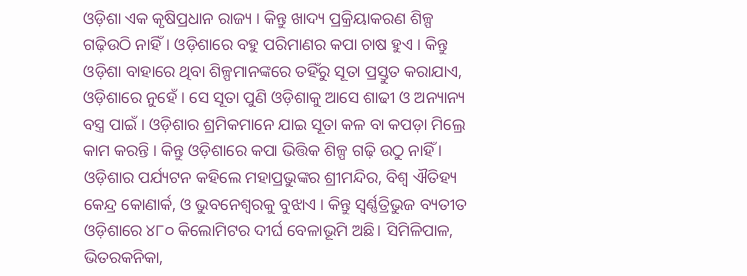ଓଡ଼ିଶା ଏକ କୃଷିପ୍ରଧାନ ରାଜ୍ୟ । କିନ୍ତୁ ଖାଦ୍ୟ ପ୍ରକ୍ରିୟାକରଣ ଶିଳ୍ପ ଗଢ଼ିଉଠି ନାହିଁ। ଓଡ଼ିଶାରେ ବହୁ ପରିମାଣର କପା ଚାଷ ହୁଏ । କିନ୍ତୁ ଓଡ଼ିଶା ବାହାରେ ଥିବା ଶିଳ୍ପମାନଙ୍କରେ ତହିଁରୁ ସୂତା ପ୍ରସ୍ତୁତ କରାଯାଏ, ଓଡ଼ିଶାରେ ନୁହେଁ । ସେ ସୂତା ପୁଣି ଓଡ଼ିଶାକୁ ଆସେ ଶାଢୀ ଓ ଅନ୍ୟାନ୍ୟ ବସ୍ତ୍ର ପାଇଁ । ଓଡ଼ିଶାର ଶ୍ରମିକମାନେ ଯାଇ ସୂତା କଳ ବା କପଡ଼ା ମିଲ୍ରେ କାମ କରନ୍ତି । କିନ୍ତୁ ଓଡ଼ିଶାରେ କପା ଭିତ୍ତିକ ଶିଳ୍ପ ଗଢ଼ି ଉଠୁ ନାହିଁ । ଓଡ଼ିଶାର ପର୍ଯ୍ୟଟନ କହିଲେ ମହାପ୍ରଭୁଙ୍କର ଶ୍ରୀମନ୍ଦିର, ବିଶ୍ବ ଐତିହ୍ୟ କେନ୍ଦ୍ର କୋଣାର୍କ, ଓ ଭୁବନେଶ୍ବରକୁ ବୁଝାଏ । କିନ୍ତୁ ସ୍ବର୍ଣ୍ଣତ୍ରିଭୁଜ ବ୍ୟତୀତ ଓଡ଼ିଶାରେ ୪୮୦ କିଲୋମିଟର ଦୀର୍ଘ ବେଳାଭୂମି ଅଛି। ସିମିଳିପାଳ, ଭିତରକନିକା,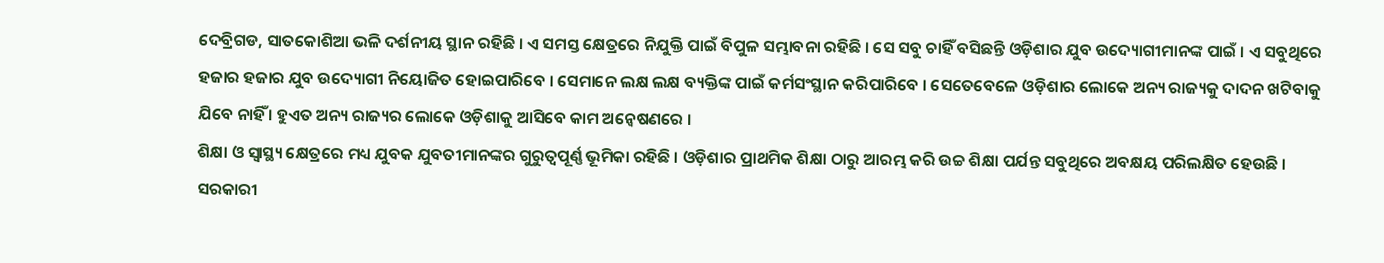ଦେବ୍ରିଗଡ, ସାତକୋଶିଆ ଭଳି ଦର୍ଶନୀୟ ସ୍ଥାନ ରହିଛି । ଏ ସମସ୍ତ କ୍ଷେତ୍ରରେ ନିଯୁକ୍ତି ପାଇଁ ବିପୁଳ ସମ୍ଭାବନା ରହିଛି । ସେ ସବୁ ଚାହିଁ ବସିଛନ୍ତି ଓଡ଼ିଶାର ଯୁବ ଉଦ୍ୟୋଗୀମାନଙ୍କ ପାଇଁ । ଏ ସବୁଥିରେ ହଜାର ହଜାର ଯୁବ ଉଦ୍ୟୋଗୀ ନିୟୋଜିତ ହୋଇପାରିବେ । ସେମାନେ ଲକ୍ଷ ଲକ୍ଷ ବ୍ୟକ୍ତିଙ୍କ ପାଇଁ କର୍ମସଂସ୍ଥାନ କରିପାରିବେ । ସେତେବେଳେ ଓଡ଼ିଶାର ଲୋକେ ଅନ୍ୟ ରାଜ୍ୟକୁ ଦାଦନ ଖଟିବାକୁ ଯିବେ ନାହିଁ । ହୁଏତ ଅନ୍ୟ ରାଜ୍ୟର ଲୋକେ ଓଡ଼ିଶାକୁ ଆସିବେ କାମ ଅନ୍ବେଷଣରେ ।
ଶିକ୍ଷା ଓ ସ୍ବାସ୍ଥ୍ୟ କ୍ଷେତ୍ରରେ ମଧ୍ୟ ଯୁବକ ଯୁବତୀମାନଙ୍କର ଗୁରୁତ୍ବପୂର୍ଣ୍ଣ ଭୂମିକା ରହିଛି । ଓଡ଼ିଶାର ପ୍ରାଥମିକ ଶିକ୍ଷା ଠାରୁ ଆରମ୍ଭ କରି ଉଚ୍ଚ ଶିକ୍ଷା ପର୍ଯନ୍ତ ସବୁଥିରେ ଅବକ୍ଷୟ ପରିଲକ୍ଷିତ ହେଉଛି । ସରକାରୀ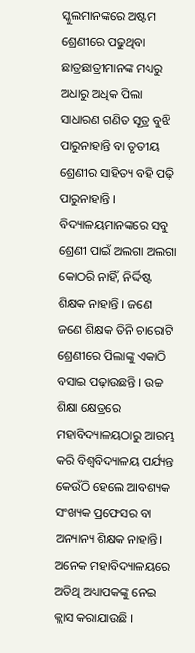ସ୍କୁଲମାନଙ୍କରେ ଅଷ୍ଟମ ଶ୍ରେଣୀରେ ପଢୁଥିବା ଛାତ୍ରଛାତ୍ରୀମାନଙ୍କ ମଧ୍ୟରୁ ଅଧାରୁ ଅଧିକ ପିଲା ସାଧାରଣ ଗଣିତ ସୂତ୍ର ବୁଝି ପାରୁନାହାନ୍ତି ବା ତୃତୀୟ ଶ୍ରେଣୀର ସାହିତ୍ୟ ବହି ପଢ଼ି ପାରୁନାହାନ୍ତି । ବିଦ୍ୟାଳୟମାନଙ୍କରେ ସବୁ ଶ୍ରେଣୀ ପାଇଁ ଅଲଗା ଅଲଗା କୋଠରି ନାହିଁ, ନିର୍ଦ୍ଦିଷ୍ଟ ଶିକ୍ଷକ ନାହାନ୍ତି । ଜଣେ ଜଣେ ଶିକ୍ଷକ ତିନି ଚାରୋଟି ଶ୍ରେଣୀରେ ପିଲାଙ୍କୁ ଏକାଠି ବସାଇ ପଢ଼ାଉଛନ୍ତି । ଉଚ୍ଚ ଶିକ୍ଷା କ୍ଷେତ୍ରରେ ମହାବିଦ୍ୟାଳୟଠାରୁ ଆରମ୍ଭ କରି ବିଶ୍ବବିଦ୍ୟାଳୟ ପର୍ଯ୍ୟନ୍ତ କେଉଁଠି ହେଲେ ଆବଶ୍ୟକ ସଂଖ୍ୟକ ପ୍ରଫେସର ବା ଅନ୍ୟାନ୍ୟ ଶିକ୍ଷକ ନାହାନ୍ତି। ଅନେକ ମହାବିଦ୍ୟାଳୟରେ ଅତିଥି ଅଧ୍ୟାପକଙ୍କୁ ନେଇ କ୍ଲାସ କରାଯାଉଛି ।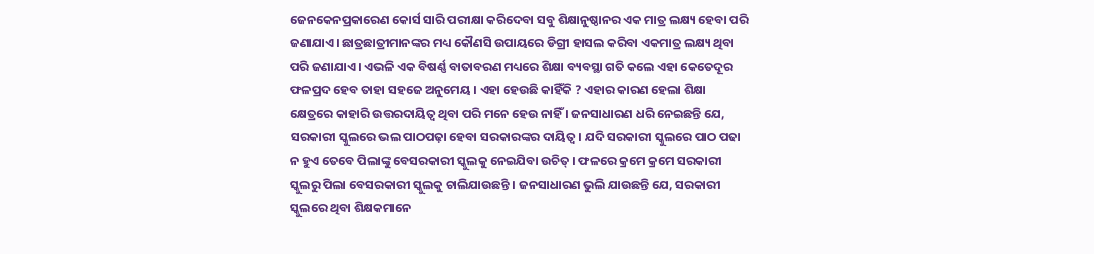ଜେନକେନପ୍ରକାରେଣ କୋର୍ସ ସାରି ପରୀକ୍ଷା କରିଦେବା ସବୁ ଶିକ୍ଷାନୁଷ୍ଠାନର ଏକ ମାତ୍ର ଲକ୍ଷ୍ୟ ହେବା ପରି ଜଣାଯାଏ। ଛାତ୍ରଛାତ୍ରୀମାନଙ୍କର ମଧ୍ୟ କୌଣସି ଉପାୟରେ ଡିଗ୍ରୀ ହାସଲ କରିବା ଏକମାତ୍ର ଲକ୍ଷ୍ୟ ଥିବା ପରି ଜଣାଯାଏ । ଏଭଳି ଏକ ବିଷର୍ଣ୍ଣ ବାତାବରଣ ମଧ୍ୟରେ ଶିକ୍ଷା ବ୍ୟବସ୍ଥା ଗତି କଲେ ଏହା କେତେଦୂର ଫଳପ୍ରଦ ହେବ ତାହା ସହଜେ ଅନୁମେୟ । ଏହା ହେଉଛି କାହିଁକି ? ଏହାର କାରଣ ହେଲା ଶିକ୍ଷା କ୍ଷେତ୍ରରେ କାହାରି ଉତ୍ତରଦାୟିତ୍ବ ଥିବା ପରି ମନେ ହେଉ ନାହିଁ । ଜନସାଧାରଣ ଧରି ନେଇଛନ୍ତି ଯେ, ସରକାରୀ ସ୍କୁଲରେ ଭଲ ପାଠପଢ଼ା ହେବା ସରକାରଙ୍କର ଦାୟିତ୍ବ। ଯଦି ସରକାରୀ ସ୍କୁଲରେ ପାଠ ପଢା ନ ହୁଏ ତେବେ ପିଲାଙ୍କୁ ବେସରକାରୀ ସ୍କୁଲକୁ ନେଇଯିବା ଉଚିତ୍ । ଫଳରେ କ୍ରମେ କ୍ରମେ ସରକାରୀ ସ୍କୁଲରୁ ପିଲା ବେସରକାରୀ ସ୍କୁଲକୁ ଚାଲିଯାଉଛନ୍ତି । ଜନସାଧାରଣ ଭୁଲି ଯାଉଛନ୍ତି ଯେ, ସରକାରୀ ସ୍କୁଲରେ ଥିବା ଶିକ୍ଷକମାନେ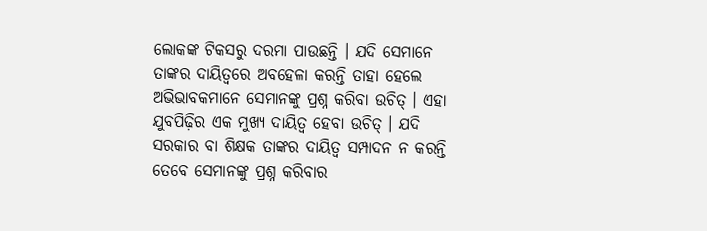ଲୋକଙ୍କ ଟିକସରୁ ଦରମା ପାଉଛନ୍ତି । ଯଦି ସେମାନେ ତାଙ୍କର ଦାୟିତ୍ବରେ ଅବହେଳା କରନ୍ତି ତାହା ହେଲେ ଅଭିଭାବକମାନେ ସେମାନଙ୍କୁ ପ୍ରଶ୍ନ କରିବା ଉଚିତ୍ । ଏହା ଯୁବପିଢ଼ିର ଏକ ମୁଖ୍ୟ ଦାୟିତ୍ବ ହେବା ଉଚିତ୍ । ଯଦି ସରକାର ବା ଶିକ୍ଷକ ତାଙ୍କର ଦାୟିତ୍ବ ସମ୍ପାଦନ ନ କରନ୍ତି ତେବେ ସେମାନଙ୍କୁ ପ୍ରଶ୍ନ କରିବାର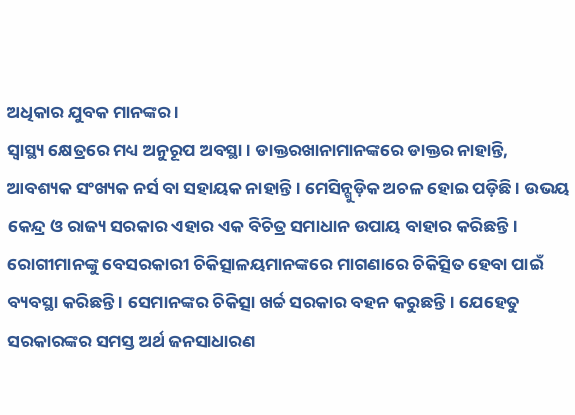ଅଧିକାର ଯୁବକ ମାନଙ୍କର ।
ସ୍ବାସ୍ଥ୍ୟ କ୍ଷେତ୍ରରେ ମଧ୍ୟ ଅନୁରୂପ ଅବସ୍ଥା । ଡାକ୍ତରଖାନାମାନଙ୍କରେ ଡାକ୍ତର ନାହାନ୍ତି, ଆବଶ୍ୟକ ସଂଖ୍ୟକ ନର୍ସ ବା ସହାୟକ ନାହାନ୍ତି । ମେସିନ୍ଗୁଡ଼ିକ ଅଚଳ ହୋଇ ପଡ଼ିଛି । ଉଭୟ କେନ୍ଦ୍ର ଓ ରାଜ୍ୟ ସରକାର ଏହାର ଏକ ବିଚିତ୍ର ସମାଧାନ ଉପାୟ ବାହାର କରିଛନ୍ତି। ରୋଗୀମାନଙ୍କୁ ବେସରକାରୀ ଚିକିତ୍ସାଳୟମାନଙ୍କରେ ମାଗଣାରେ ଚିକିତ୍ସିତ ହେବା ପାଇଁ ବ୍ୟବସ୍ଥା କରିଛନ୍ତି । ସେମାନଙ୍କର ଚିକିତ୍ସା ଖର୍ଚ୍ଚ ସରକାର ବହନ କରୁଛନ୍ତି। ଯେହେତୁ ସରକାରଙ୍କର ସମସ୍ତ ଅର୍ଥ ଜନସାଧାରଣ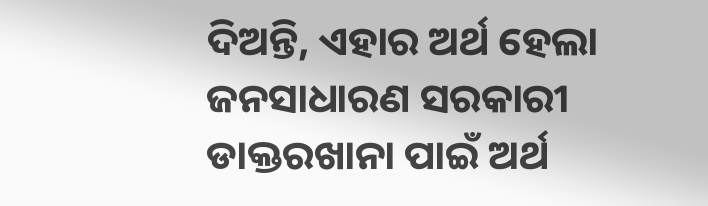ଦିଅନ୍ତି, ଏହାର ଅର୍ଥ ହେଲା ଜନସାଧାରଣ ସରକାରୀ ଡାକ୍ତରଖାନା ପାଇଁ ଅର୍ଥ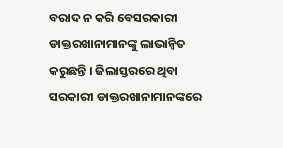ବରାଦ ନ କରି ବେସରକାରୀ ଡାକ୍ତରଖାନାମାନଙ୍କୁ ଲାଭାନ୍ବିତ କରୁଛନ୍ତି । ଜିଲାସ୍ତରରେ ଥିବା ସରକାରୀ ଡାକ୍ତରଖାନାମାନଙ୍କରେ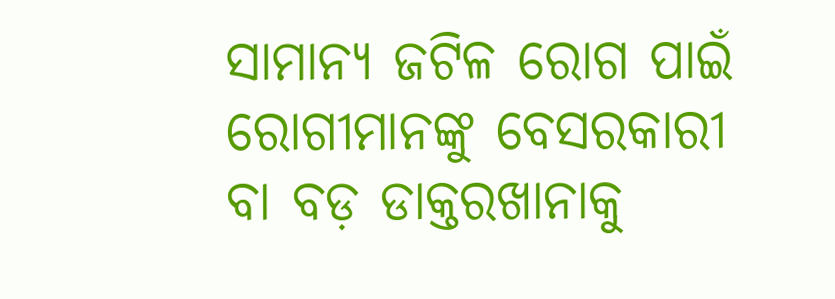ସାମାନ୍ୟ ଜଟିଳ ରୋଗ ପାଇଁ ରୋଗୀମାନଙ୍କୁ ବେସରକାରୀ ବା ବଡ଼ ଡାକ୍ତରଖାନାକୁ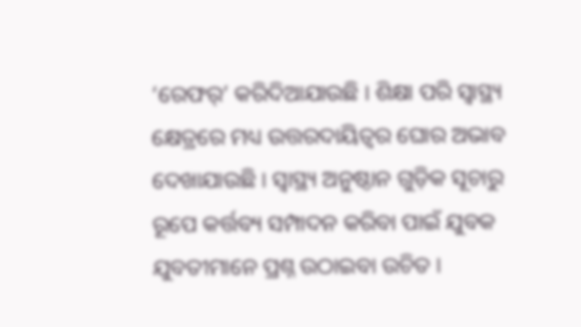‘ରେଫର୍’ କରିଦିଆଯାଉଛି । ଶିକ୍ଷା ପରି ସ୍ବାସ୍ଥ୍ୟ କ୍ଷେତ୍ରରେ ମଧ୍ୟ ଉତ୍ତରଦାୟିତ୍ବର ଘୋର ଅଭାବ ଦେଖାଯାଉଛି । ସ୍ବାସ୍ଥ୍ୟ ଅନୁଷ୍ଠାନ ଗୁଡ଼ିକ ସୂଚାରୁ ରୂପେ କର୍ତ୍ତବ୍ୟ ସମ୍ପାଦନ କରିବା ପାଇଁ ଯୁବକ ଯୁବତୀମାନେ ପ୍ରଶ୍ନ ଉଠାଇବା ଉଚିତ ।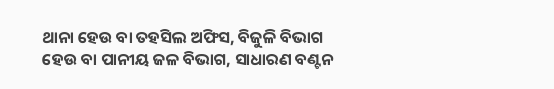ଥାନା ହେଉ ବା ତହସିଲ ଅଫିସ, ବିଜୁଳି ବିଭାଗ ହେଉ ବା ପାନୀୟ ଜଳ ବିଭାଗ, ସାଧାରଣ ବଣ୍ଟନ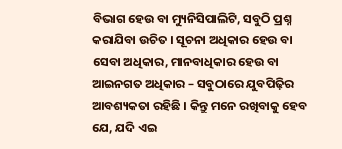ବିଭାଗ ହେଉ ବା ମ୍ୟୁନିସିପାଲିଟି, ସବୁଠି ପ୍ରଶ୍ନ କରାଯିବା ଉଚିତ । ସୂଚନା ଅଧିକାର ହେଉ ବା ସେବା ଅଧିକାର, ମାନବାଧିକାର ହେଉ ବା ଆଇନଗତ ଅଧିକାର – ସବୁଠାରେ ଯୁବପିଢ଼ିର ଆବଶ୍ୟକତା ରହିଛି । କିନ୍ତୁ ମନେ ରଖିବାକୁ ହେବ ଯେ, ଯଦି ଏଇ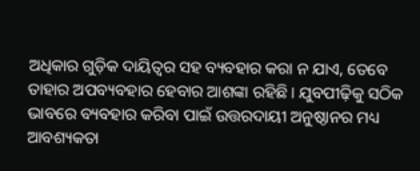ଅଧିକାର ଗୁଡ଼ିକ ଦାୟିତ୍ବର ସହ ବ୍ୟବହାର କରା ନ ଯାଏ, ତେବେ ତାହାର ଅପବ୍ୟବହାର ହେବାର ଆଶଙ୍କା ରହିଛି । ଯୁବପୀଢ଼ିକୁ ସଠିକ ଭାବରେ ବ୍ୟବହାର କରିବା ପାଇଁ ଉତ୍ତରଦାୟୀ ଅନୁଷ୍ଠାନର ମଧ୍ୟ ଆବଶ୍ୟକତା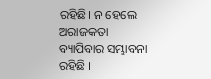ରହିଛି। ନ ହେଲେ ଅରାଜକତା ବ୍ୟାପିବାର ସମ୍ଭାବନା ରହିଛି ।